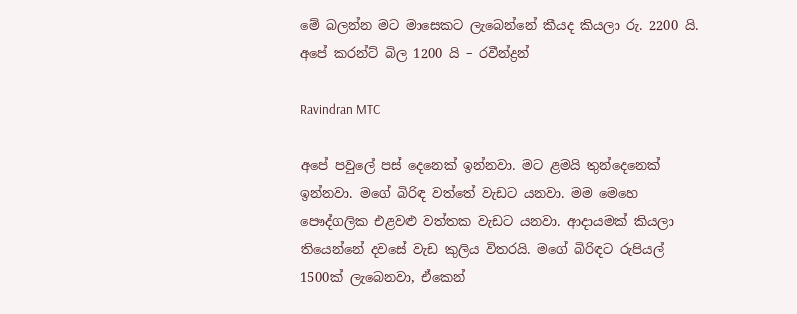මේ බලන්න මට මාසෙකට ලැබෙන්නේ කීයද කියලා රු. 2200 යි. අපේ කරන්ට් බිල 1200 යි – රවීන්ද්‍රන්

Ravindran MTC

අපේ පවුලේ පස් දෙනෙක් ඉන්නවා. මට ළමයි තුන්දෙනෙක් ඉන්නවා. මගේ බිරිඳ වත්තේ වැඩට යනවා. මම මෙහෙ පෞද්ගලික එළවළු වත්තක වැඩට යනවා. ආදායමක් කියලා තියෙන්නේ දවසේ වැඩ කුලිය විතරයි. මගේ බිරිඳට රුපියල් 1500ක් ලැබෙනවා, ඒකෙන්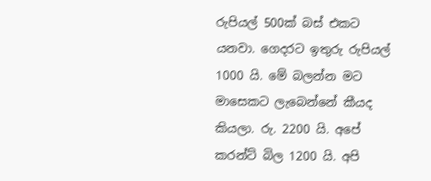රුපියල් 500ක් බස් එකට යනවා. ගෙදරට ඉතුරු රුපියල් 1000 යි. මේ බලන්න මට මාසෙකට ලැබෙන්නේ කීයද කියලා. රු. 2200 යි. අපේ කරන්ට් බිල 1200 යි. අපි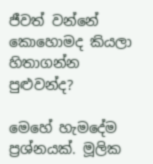ජීවත් වන්නේ කොහොමද කියලා හිතාගන්න පුළුවන්ද?

මෙහේ හැමදේම ප්‍රශ්නයක්. මූලික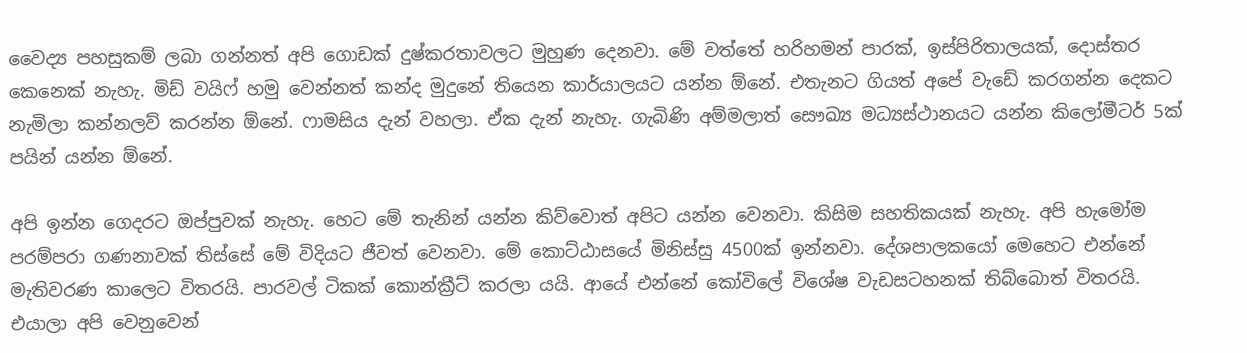වෛද්‍ය පහසුකම් ලබා ගන්නත් අපි ගොඩක් දුෂ්කරතාවලට මුහුණ දෙනවා. මේ වත්තේ හරිහමන් පාරක්, ඉස්පිරිතාලයක්, දොස්තර කෙනෙක් නැහැ. මිඩ් වයිෆ් හමු වෙන්නත් කන්ද මුදුනේ තියෙන කාර්යාලයට යන්න ඕනේ. එතැනට ගියත් අපේ වැඩේ කරගන්න දෙකට නැමිලා කන්නලව් කරන්න ඕනේ. ෆාමසිය දැන් වහලා. ඒක දැන් නැහැ. ගැබිණි අම්මලාත් සෞඛ්‍ය මධ්‍යස්ථානයට යන්න කිලෝමීටර් 5ක් පයින් යන්න ඕනේ.

අපි ඉන්න ගෙදරට ඔප්පුවක් නැහැ. හෙට මේ තැනින් යන්න කිව්වොත් අපිට යන්න වෙනවා. කිසිම සහතිකයක් නැහැ. අපි හැමෝම පරම්පරා ගණනාවක් තිස්සේ මේ විදියට ජීවත් වෙනවා. මේ කොට්ඨාසයේ මිනිස්සු 4500ක් ඉන්නවා. දේශපාලකයෝ මෙහෙට එන්නේ මැතිවරණ කාලෙට විතරයි. පාරවල් ටිකක් කොන්ක්‍රීට් කරලා යයි. ආයේ එන්නේ කෝවිලේ විශේෂ වැඩසටහනක් තිබ්බොත් විතරයි. එයාලා අපි වෙනුවෙන්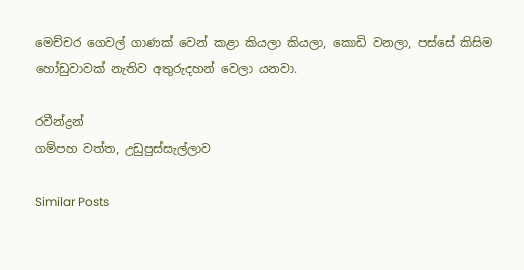මෙච්චර ගෙවල් ගාණක් වෙන් කළා කියලා කියලා, කොඩි වනලා, පස්සේ කිසිම හෝඩුවාවක් නැතිව අතුරුදහන් වෙලා යනවා.

රවීන්ද්‍රන්
ගම්පහ වත්ත, උඩුපුස්සැල්ලාව

Similar Posts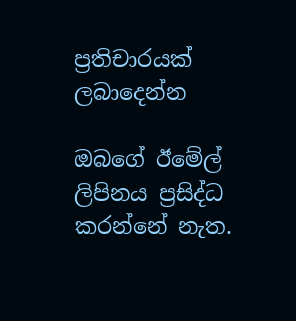ප්‍රතිචාරයක් ලබාදෙන්න

ඔබගේ ඊමේල් ලිපිනය ප්‍රසිද්ධ කරන්නේ නැත.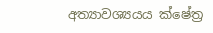අත්‍යාවශ්‍යයය ක්ෂේත්‍ර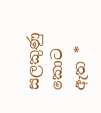සලකුණු කොට ඇත *